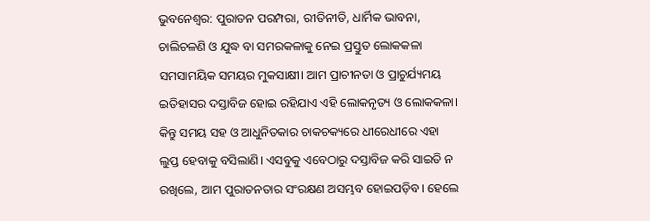ଭୁବନେଶ୍ବର: ପୁରାତନ ପରମ୍ପରା, ରୀତିନୀତି, ଧାର୍ମିକ ଭାବନା, ଚାଲିଚଳଣି ଓ ଯୁଦ୍ଧ ବା ସମରକଳାକୁ ନେଇ ପ୍ରସ୍ତୁତ ଲୋକକଳା ସମସା‌ମୟିକ ସମୟର ମୁକସାକ୍ଷୀ। ଆମ ପ୍ରାଚୀନତା ଓ ପ୍ରାଚୁର୍ଯ୍ୟମୟ ଇତିହାସର ଦସ୍ତାବିଜ ହୋଇ ରହିଯାଏ ଏହି ଲୋକନୃତ୍ୟ ଓ ଲୋକକଳା। କିନ୍ତୁ ସମୟ ସହ ଓ ଆଧୁନିତକାର ଚାକଚକ୍ୟରେ ଧୀରେଧୀରେ ଏହା ଲୁପ୍ତ ହେବାକୁ ବସିଲାଣି। ଏସବୁକୁ ଏବେଠାରୁ ଦସ୍ତାବିଜ କରି ସାଇତି ନ ରଖିଲେ, ଆମ ପୁରାତନତାର ସଂରକ୍ଷଣ ଅସମ୍ଭବ ହୋଇପଡ଼ିବ। ହେଲେ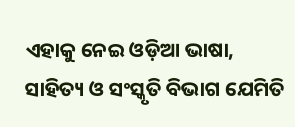ଏହାକୁ ନେଇ ଓଡ଼ିଆ ଭାଷା, ସାହିତ୍ୟ ଓ ସଂସ୍କୃତି ବିଭାଗ ଯେମିତି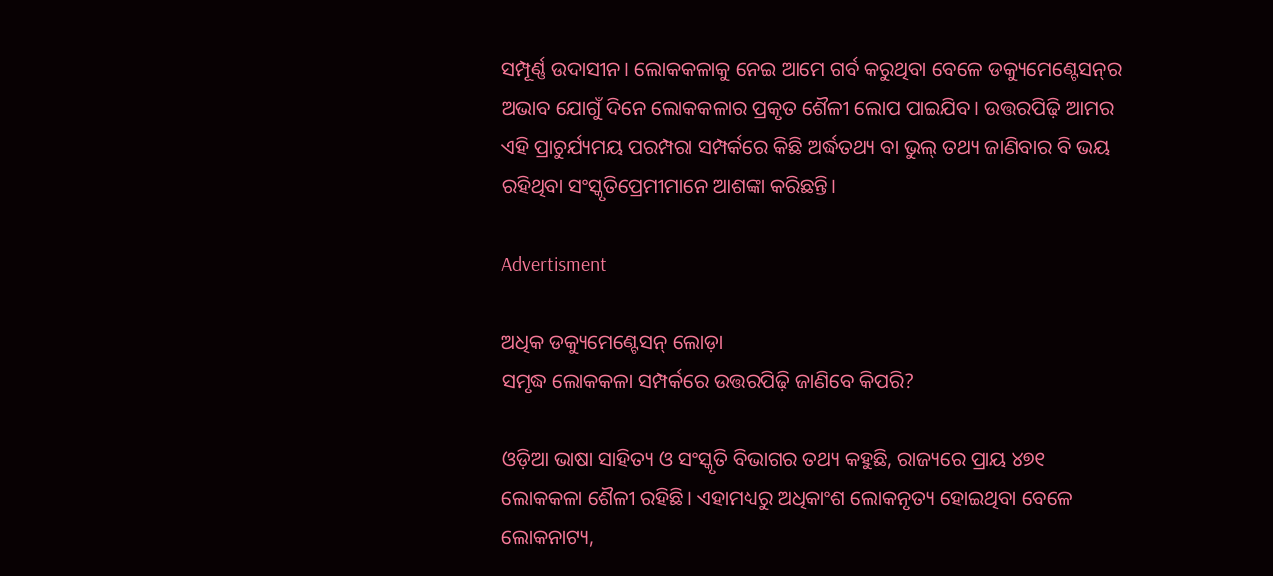ସମ୍ପୂର୍ଣ୍ଣ ଉଦାସୀନ। ଲୋକକଳାକୁ ନେଇ ଆମେ ଗର୍ବ କରୁଥିବା ବେଳେ ଡକ୍ୟୁମେଣ୍ଟେସନ୍‌ର ଅଭାବ ଯୋଗୁଁ ଦିନେ ଲୋକକଳାର ପ୍ରକୃତ ଶୈଳୀ ଲୋପ ପାଇଯିବ। ଉତ୍ତରପିଢ଼ି ଆମର ଏହି ପ୍ରାଚୁର୍ଯ୍ୟମୟ ପରମ୍ପରା ସମ୍ପର୍କରେ କିଛି ଅର୍ଦ୍ଧତଥ୍ୟ ବା ଭୁଲ୍‌ ତଥ୍ୟ ଜାଣିବାର ବି ଭୟ ରହିଥିବା ସଂସ୍କୃତିପ୍ରେମୀମାନେ ଆଶଙ୍କା କରିଛନ୍ତି।

Advertisment

ଅଧିକ ଡକ୍ୟୁମେଣ୍ଟେସନ୍ ଲୋଡ଼ା
ସମୃଦ୍ଧ ଲୋକକଳା ସମ୍ପର୍କରେ ଉତ୍ତରପିଢ଼ି ଜାଣିବେ କିପରି?

ଓଡ଼ିଆ ଭାଷା ସାହିତ୍ୟ ଓ ସଂସ୍କୃତି ବିଭାଗର ତଥ୍ୟ କହୁଛି, ରାଜ୍ୟରେ ପ୍ରାୟ ୪୭୧ ଲୋକକଳା ଶୈଳୀ ରହିଛି। ଏହାମଧ୍ୟରୁ ଅଧିକାଂଶ ଲୋକନୃତ୍ୟ ହୋଇଥିବା ବେଳେ ଲୋକନାଟ୍ୟ,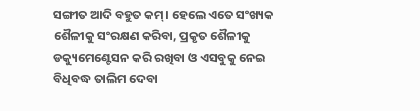ସଙ୍ଗୀତ ଆଦି ବହୁତ କମ୍‌। ହେଲେ ଏତେ ସଂଖ୍ୟକ ଶୈଳୀକୁ ସଂରକ୍ଷଣ କରିବା, ପ୍ରକୃତ ଶୈଳୀକୁ ଡକ୍ୟୁମେଣ୍ଟେସନ କରି ରଖିବା ଓ ଏସବୁକୁ ନେଇ ବିଧିବଦ୍ଧ ତାଲିମ ଦେବା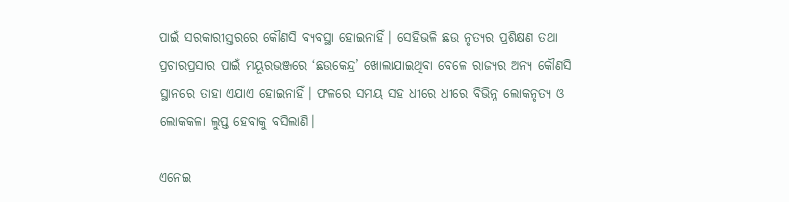ପାଇଁ ସରକାରୀସ୍ତରରେ କୌଣସି ବ୍ୟବସ୍ଥା ହୋଇନାହିଁ। ସେହିଭଳି ଛଉ ନୃତ୍ୟର ପ୍ରଶିକ୍ଷଣ ତଥା ପ୍ରଚାରପ୍ରସାର ପାଇଁ ମୟୂରଭଞ୍ଜରେ ‘ଛଉକେନ୍ଦ୍ର’ ଖୋଲାଯାଇଥିବା ବେଳେ ରାଜ୍ୟର ଅନ୍ୟ କୌଣସି ସ୍ଥାନରେ ତାହା ଏଯାଏ ହୋଇନାହିଁ। ଫଳରେ ସମୟ ସହ ଧୀରେ ଧୀରେ ବିଭିନ୍ନ ଲୋକନୃତ୍ୟ ଓ ଲୋକକଳା ଲୁପ୍ତ ହେବାକୁ ବସିଲାଣି।

ଏନେଇ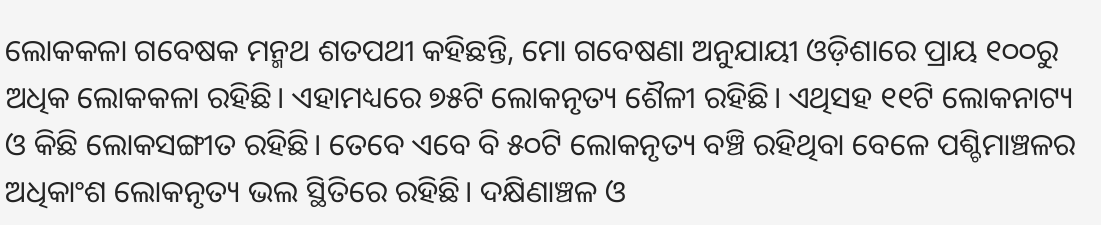ଲୋକକଳା ଗବେଷକ ମନ୍ମଥ ଶତପଥୀ କହିଛନ୍ତି, ମୋ ଗବେଷଣା ଅନୁଯାୟୀ ଓଡ଼ିଶାରେ ପ୍ରାୟ ୧୦୦ରୁ ଅଧିକ ଲୋକକଳା ରହିଛି। ଏହାମଧ୍ୟରେ ୭୫ଟି ଲୋକନୃତ୍ୟ ଶୈଳୀ ରହିଛି। ଏଥିସହ ୧୧ଟି ଲୋକନାଟ୍ୟ ଓ କିଛି ଲୋକସଙ୍ଗୀତ ରହିଛି। ତେବେ ଏବେ ବି ୫୦ଟି ଲୋକନୃତ୍ୟ ବଞ୍ଚି ରହିଥିବା ବେଳେ ପଶ୍ଚିମାଞ୍ଚଳର ଅଧିକାଂଶ ଲୋକନୃତ୍ୟ ଭଲ ସ୍ଥିତିରେ ରହିଛି। ଦକ୍ଷିଣାଞ୍ଚଳ ଓ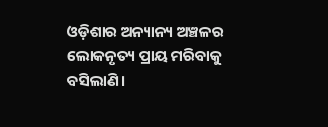ଓଡ଼ିଶାର ଅନ୍ୟାନ୍ୟ ଅଞ୍ଚଳ‌ର ଲୋକନୃତ୍ୟ ପ୍ରାୟ ମରିବାକୁ ବସିଲାଣି।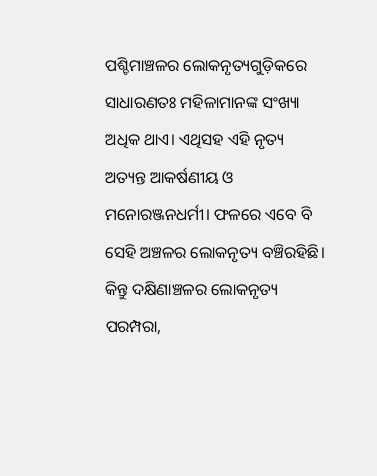ପଶ୍ଚିମାଞ୍ଚଳର ଲୋକନୃତ୍ୟଗୁଡ଼ିକରେ ସାଧାରଣତଃ ମହିଳାମାନଙ୍କ ସଂଖ୍ୟା ଅଧିକ ଥାଏ। ଏଥିସହ ଏହି ନୃତ୍ୟ ଅତ୍ୟନ୍ତ ଆକର୍ଷଣୀୟ ଓ ମନୋରଞ୍ଜନଧର୍ମୀ। ଫଳରେ ଏବେ‌ ବି ସେହି ଅଞ୍ଚଳର ଲୋକନୃତ୍ୟ ବଞ୍ଚିରହିଛି। କିନ୍ତୁ ଦକ୍ଷିଣାଞ୍ଚଳର ଲୋକନୃତ୍ୟ ପରମ୍ପରା,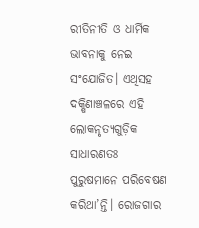ରୀତିନୀତି ଓ ଧାର୍ମିକ ଭାବନାକୁ ନେଇ ସଂଯୋଜିତ। ଏଥିସହ ଦକ୍ଷିଣାଞ୍ଚଳରେ ଏହି ଲୋକନୃତ୍ୟଗୁଡ଼ିକ ସାଧାରଣତଃ ପୁରୁଷମାନେ ପରିବେଷଣ କରିଥା’ନ୍ତି। ରୋଜଗାର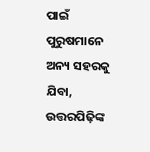ପାଇଁ ପୁରୁଷମାନେ ଅନ୍ୟ ସହରକୁ ଯିବା, ଉତ୍ତରପିଢ଼ିଙ୍କ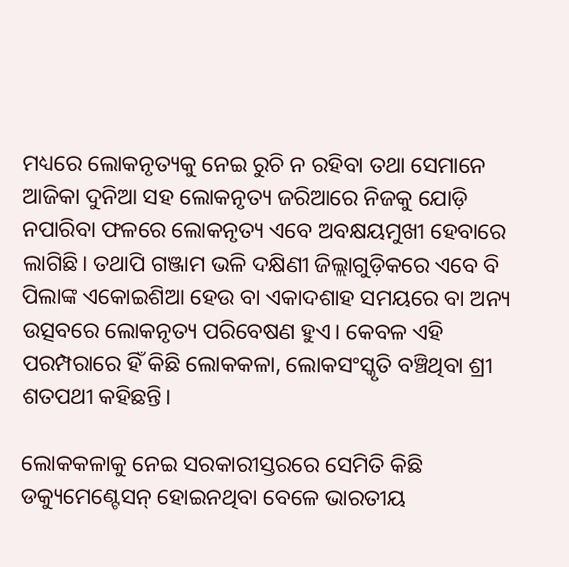ମଧ୍ୟରେ ଲୋକନୃତ୍ୟକୁ ନେଇ ରୁଚି ନ ରହିବା ତଥା ସେମାନେ ଆଜିକା ଦୁନିଆ ସହ ଲୋକନୃତ୍ୟ ଜରିଆରେ ନିଜକୁ ଯୋଡ଼ି ନପାରିବା ଫଳରେ ଲୋକନୃତ୍ୟ ଏବେ ଅବକ୍ଷୟମୁଖୀ ହେବାରେ ଲାଗିଛି। ତଥାପି ଗଞ୍ଜାମ ଭଳି ଦକ୍ଷିଣୀ ଜିଲ୍ଲାଗୁଡ଼ିକରେ ଏବେ ବି ପିଲାଙ୍କ ଏକୋଇଶିଆ ହେଉ ବା ଏକାଦଶାହ ସମୟରେ ବା ଅନ୍ୟ ଉତ୍ସବରେ ଲୋକନୃତ୍ୟ ପରିବେଷଣ ହୁଏ। କେବଳ ଏହି ପରମ୍ପରାରେ ହିଁ କିଛି ଲୋକକଳା, ଲୋକସଂସ୍କୃତି ବଞ୍ଚିଥିବା ଶ୍ରୀ ଶତପଥୀ କହିଛନ୍ତି।

ଲୋକକଳାକୁ ନେଇ ସରକାରୀସ୍ତରରେ ସେମିତି କିଛି ଡକ୍ୟୁମେଣ୍ଟେସନ୍‌ ହୋଇନଥିବା ବେଳେ ଭାରତୀୟ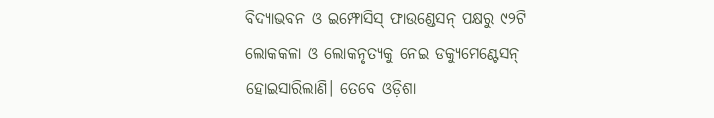ବିଦ୍ୟାଭବନ ଓ ଇମ୍ଫୋସିସ୍‌ ଫାଉଣ୍ଡେସନ୍‌ ପକ୍ଷରୁ ୯୨ଟି ଲୋକକଳା ଓ ଲୋକନୃତ୍ୟକୁ ନେଇ ଡକ୍ୟୁମେଣ୍ଟେସନ୍‌ ହୋଇସାରିଲାଣି। ‌ତେବେ ଓଡ଼ିଶା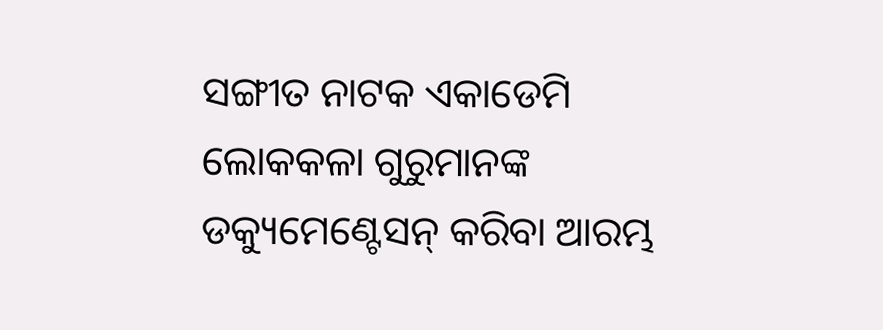ସଙ୍ଗୀତ ନାଟକ ଏକାଡେମି ଲୋକକଳା ଗୁରୁମାନଙ୍କ ଡକ୍ୟୁମେଣ୍ଟେସନ୍‌ କରିବା ଆରମ୍ଭ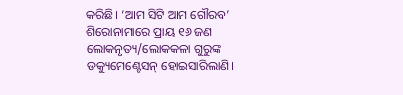କରିଛି। ‘ଆମ ସିଟି ଆମ ଗୌରବ’ ଶିରୋନାମାରେ ପ୍ରାୟ ୧୬ ଜଣ ଲୋକନୃତ୍ୟ/ଲୋକକଳା ଗୁରୁଙ୍କ ଡକ୍ୟୁମେ‌ଣ୍ଟେସନ୍‌ ହୋଇସାରିଲାଣି।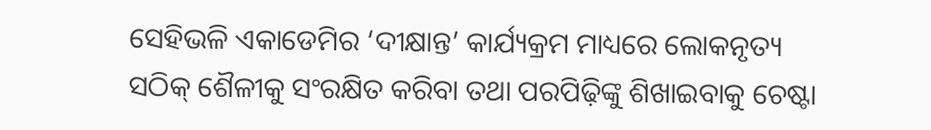ସେହିଭଳି ଏକାଡେମିର ‘ଦୀକ୍ଷାନ୍ତ’ କାର୍ଯ୍ୟକ୍ରମ ମାଧ୍ୟରେ ଲୋକନୃତ୍ୟ ସଠିକ୍‌ ଶୈଳୀକୁ ସଂରକ୍ଷିତ କରିବା ତଥା ପରପିଢ଼ିଙ୍କୁ ଶିଖାଇବାକୁ ଚେଷ୍ଟା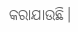କରାଯାଉଛି।